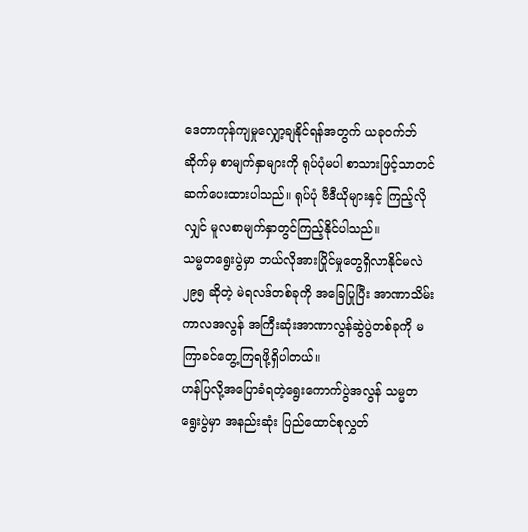ဒေတာကုန်ကျမှုလျှော့ချနိုင်ရန်အတွက် ယခုဝက်ဘ်ဆိုက်မှ စာမျက်နှာများကို ရုပ်ပုံမပါ စာသားဖြင့်သာတင်ဆက်ပေးထားပါသည်။ ရုပ်ပုံ ဗီဒီယိုများနှင့် ကြည့်လိုလျှင် မူလစာမျက်နှာတွင်ကြည့်နိုင်ပါသည်။
သမ္မတရွေးပွဲမှာ ဘယ်လိုအားပြိုင်မှုတွေရှိလာနိုင်မလဲ
၂၉၅ ဆိုတဲ့ မဲရလဒ်တစ်ခုကို အခြေပြုပြီး အာဏာသိမ်းကာလအလွန် အကြီးဆုံးအာဏာလွန်ဆွဲပွဲတစ်ခုကို မကြာခင်တွေ့ကြရဖို့ရှိပါတယ်။
ဟန်ပြလို့အပြောခံရတဲ့ရွေးကောက်ပွဲအလွန် သမ္မတရွေးပွဲမှာ အနည်းဆုံး ပြည်ထောင်စုလွှတ်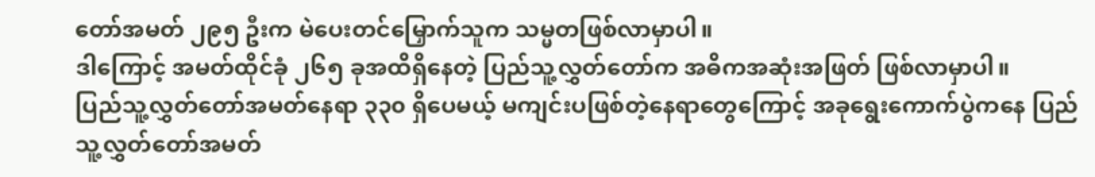တော်အမတ် ၂၉၅ ဦးက မဲပေးတင်မြှောက်သူက သမ္မတဖြစ်လာမှာပါ။
ဒါကြောင့် အမတ်ထိုင်ခုံ ၂၆၅ ခုအထိရှိနေတဲ့ ပြည်သူ့လွှတ်တော်က အဓိကအဆုံးအဖြတ် ဖြစ်လာမှာပါ။
ပြည်သူ့လွှတ်တော်အမတ်နေရာ ၃၃၀ ရှိပေမယ့် မကျင်းပဖြစ်တဲ့နေရာတွေကြောင့် အခုရွေးကောက်ပွဲကနေ ပြည်သူ့လွှတ်တော်အမတ်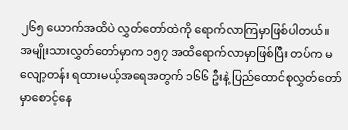၂၆၅ ယောက်အထိပဲ လွှတ်တော်ထဲကို ရောက်လာကြမှာဖြစ်ပါတယ်။
အမျိုးသားလွှတ်တော်မှာက ၁၅၇ အထိရောက်လာမှာဖြစ်ပြီး တပ်က မလျော့တန်း ရထားမယ့်အရေအတွက် ၁၆၆ ဦးနဲ့ ပြည်ထောင်စုလွှတ်တော်မှာစောင့်နေ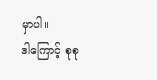မှာပါ။
ဒါကြောင့် စုစု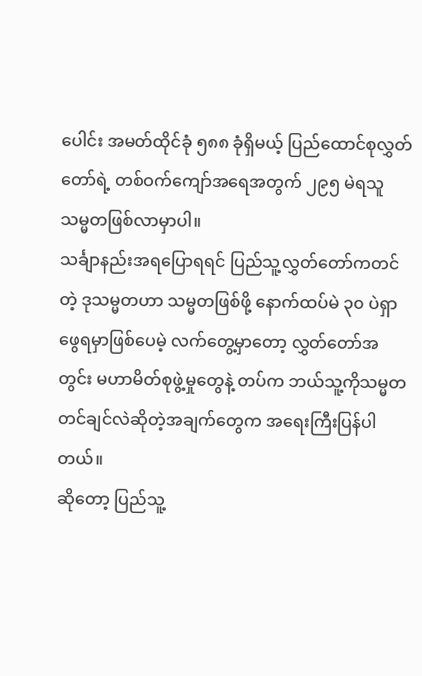ပေါင်း အမတ်ထိုင်ခုံ ၅၈၈ ခုံရှိမယ့် ပြည်ထောင်စုလွှတ်တော်ရဲ့ တစ်ဝက်ကျော်အရေအတွက် ၂၉၅ မဲရသူ သမ္မတဖြစ်လာမှာပါ။
သင်္ချာနည်းအရပြောရရင် ပြည်သူ့လွှတ်တော်ကတင်တဲ့ ဒုသမ္မတဟာ သမ္မတဖြစ်ဖို့ နောက်ထပ်မဲ ၃၀ ပဲရှာဖွေရမှာဖြစ်ပေမဲ့ လက်တွေ့မှာတော့ လွှတ်တော်အတွင်း မဟာမိတ်စုဖွဲ့မှုတွေနဲ့ တပ်က ဘယ်သူ့ကိုသမ္မတတင်ချင်လဲဆိုတဲ့အချက်တွေက အရေးကြီးပြန်ပါတယ်။
ဆိုတော့ ပြည်သူ့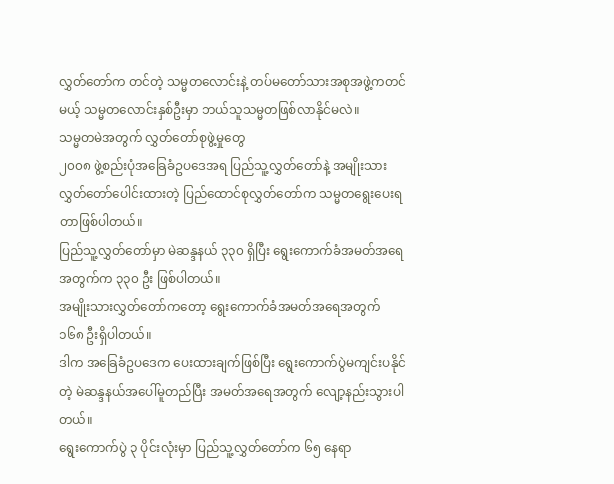လွှတ်တော်က တင်တဲ့ သမ္မတလောင်းနဲ့ တပ်မတော်သားအစုအဖွဲ့ကတင်မယ့် သမ္မတလောင်းနှစ်ဦးမှာ ဘယ်သူသမ္မတဖြစ်လာနိုင်မလဲ။
သမ္မတမဲအတွက် လွှတ်တော်စုဖွဲ့မှုတွေ
၂၀၀၈ ဖွဲ့စည်းပုံအခြေခံဥပဒေအရ ပြည်သူ့လွှတ်တော်နဲ့ အမျိုးသားလွှတ်တော်ပေါင်းထားတဲ့ ပြည်ထောင်စုလွှတ်တော်က သမ္မတရွေးပေးရတာဖြစ်ပါတယ်။
ပြည်သူ့လွှတ်တော်မှာ မဲဆန္ဒနယ် ၃၃၀ ရှိပြီး ရွေးကောက်ခံအမတ်အရေအတွက်က ၃၃၀ ဦး ဖြစ်ပါတယ်။
အမျိုးသားလွှတ်တော်ကတော့ ရွေးကောက်ခံအမတ်အရေအတွက် ၁၆၈ ဦးရှိပါတယ်။
ဒါက အခြေခံဥပဒေက ပေးထားချက်ဖြစ်ပြီး ရွေးကောက်ပွဲမကျင်းပနိုင်တဲ့ မဲဆန္ဒနယ်အပေါ်မူတည်ပြီး အမတ်အရေအတွက် လျော့နည်းသွားပါတယ်။
ရွေးကောက်ပွဲ ၃ ပိုင်းလုံးမှာ ပြည်သူ့လွှတ်တော်က ၆၅ နေရာ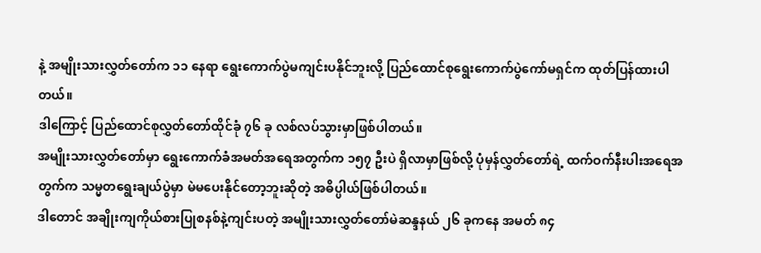နဲ့ အမျိုးသားလွှတ်တော်က ၁၁ နေရာ ရွေးကောက်ပွဲမကျင်းပနိုင်ဘူးလို့ ပြည်ထောင်စုရွေးကောက်ပွဲကော်မရှင်က ထုတ်ပြန်ထားပါတယ်။
ဒါကြောင့် ပြည်ထောင်စုလွှတ်တော်ထိုင်ခုံ ၇၆ ခု လစ်လပ်သွားမှာဖြစ်ပါတယ်။
အမျိုးသားလွှတ်တော်မှာ ရွေးကောက်ခံအမတ်အရေအတွက်က ၁၅၇ ဦးပဲ ရှိလာမှာဖြစ်လို့ ပုံမှန်လွှတ်တော်ရဲ့ ထက်ဝက်နီးပါးအရေအတွက်က သမ္မတရွေးချယ်ပွဲမှာ မဲမပေးနိုင်တော့ဘူးဆိုတဲ့ အဓိပ္ပါယ်ဖြစ်ပါတယ်။
ဒါတောင် အချိုးကျကိုယ်စားပြုစနစ်နဲ့ကျင်းပတဲ့ အမျိုးသားလွှတ်တော်မဲဆန္ဒနယ် ၂၆ ခုကနေ အမတ် ၈၄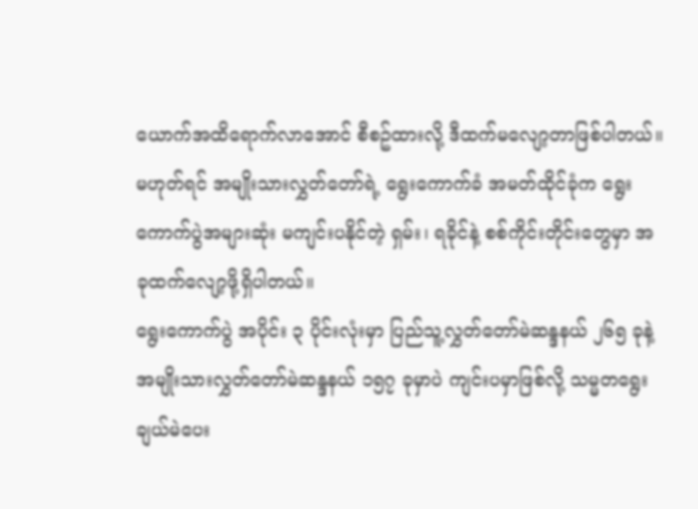ယောက်အထိရောက်လာအောင် စီစဥ်ထားလို့ ဒီထက်မလျော့တာဖြစ်ပါတယ်။
မဟုတ်ရင် အမျိုးသားလွှတ်တော်ရဲ့ ရွေးကောက်ခံ အမတ်ထိုင်ခုံက ရွေးကောက်ပွဲအများဆုံး မကျင်းပနိုင်တဲ့ ရှမ်း၊ ရခိုင်နဲ့ စစ်ကိုင်းတိုင်းတွေမှာ အခုထက်လျော့ဖို့ရှိပါတယ်။
ရွေးကောက်ပွဲ အပိုင်း ၃ ပိုင်းလုံးမှာ ပြည်သူ့လွှတ်တော်မဲဆန္ဒနယ် ၂၆၅ ခုနဲ့ အမျိုးသားလွှတ်တော်မဲဆန္ဒနယ် ၁၅၇ ခုမှာပဲ ကျင်းပမှာဖြစ်လို့ သမ္မတရွေးချယ်မဲပေး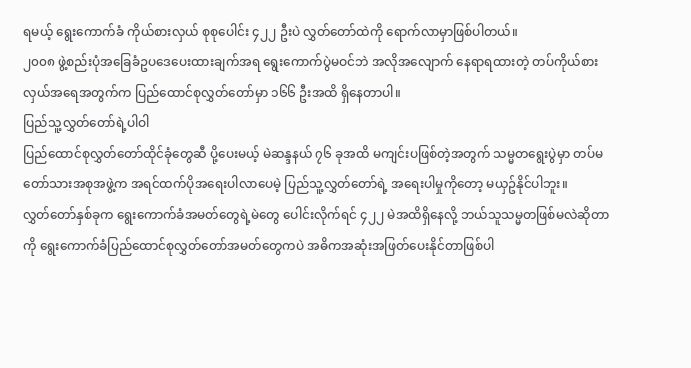ရမယ့် ရွေးကောက်ခံ ကိုယ်စားလှယ် စုစုပေါင်း ၄၂၂ ဦးပဲ လွှတ်တော်ထဲကို ရောက်လာမှာဖြစ်ပါတယ်။
၂၀၀၈ ဖွဲ့စည်းပုံအခြေခံဥပဒေပေးထားချက်အရ ရွေးကောက်ပွဲမဝင်ဘဲ အလိုအလျောက် နေရာရထားတဲ့ တပ်ကိုယ်စားလှယ်အရေအတွက်က ပြည်ထောင်စုလွှတ်တော်မှာ ၁၆၆ ဦးအထိ ရှိနေတာပါ။
ပြည်သူ့လွှတ်တော်ရဲ့ပါဝါ
ပြည်ထောင်စုလွှတ်တော်ထိုင်ခုံတွေဆီ ပို့ပေးမယ့် မဲဆန္ဒနယ် ၇၆ ခုအထိ မကျင်းပဖြစ်တဲ့အတွက် သမ္မတရွေးပွဲမှာ တပ်မတော်သားအစုအဖွဲ့က အရင်ထက်ပိုအရေးပါလာပေမဲ့ ပြည်သူ့လွှတ်တော်ရဲ့ အရေးပါမှုကိုတော့ မယှဥ်နိုင်ပါဘူး။
လွှတ်တော်နှစ်ခုက ရွေးကောက်ခံအမတ်တွေရဲ့မဲတွေ ပေါင်းလိုက်ရင် ၄၂၂ မဲအထိရှိနေလို့ ဘယ်သူသမ္မတဖြစ်မလဲဆိုတာကို ရွေးကောက်ခံပြည်ထောင်စုလွှတ်တော်အမတ်တွေကပဲ အဓိကအဆုံးအဖြတ်ပေးနိုင်တာဖြစ်ပါ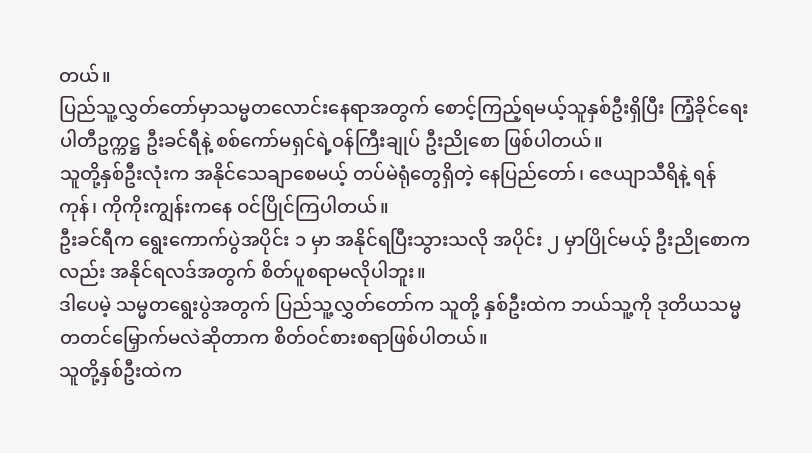တယ်။
ပြည်သူ့လွှတ်တော်မှာသမ္မတလောင်းနေရာအတွက် စောင့်ကြည့်ရမယ့်သူနှစ်ဦးရှိပြီး ကြံ့ခိုင်ရေးပါတီဥက္ကဋ္ဌ ဦးခင်ရီနဲ့ စစ်ကော်မရှင်ရဲ့ဝန်ကြီးချုပ် ဦးညိုစော ဖြစ်ပါတယ်။
သူတို့နှစ်ဦးလုံးက အနိုင်သေချာစေမယ့် တပ်မဲရုံတွေရှိတဲ့ နေပြည်တော်၊ ဇေယျာသီရိနဲ့ ရန်ကုန်၊ ကိုကိုးကျွန်းကနေ ဝင်ပြိုင်ကြပါတယ်။
ဦးခင်ရီက ရွေးကောက်ပွဲအပိုင်း ၁ မှာ အနိုင်ရပြီးသွားသလို အပိုင်း ၂ မှာပြိုင်မယ့် ဦးညိုစောကလည်း အနိုင်ရလဒ်အတွက် စိတ်ပူစရာမလိုပါဘူး။
ဒါပေမဲ့ သမ္မတရွေးပွဲအတွက် ပြည်သူ့လွှတ်တော်က သူတို့ နှစ်ဦးထဲက ဘယ်သူ့ကို ဒုတိယသမ္မတတင်မြှောက်မလဲဆိုတာက စိတ်ဝင်စားစရာဖြစ်ပါတယ်။
သူတို့နှစ်ဦးထဲက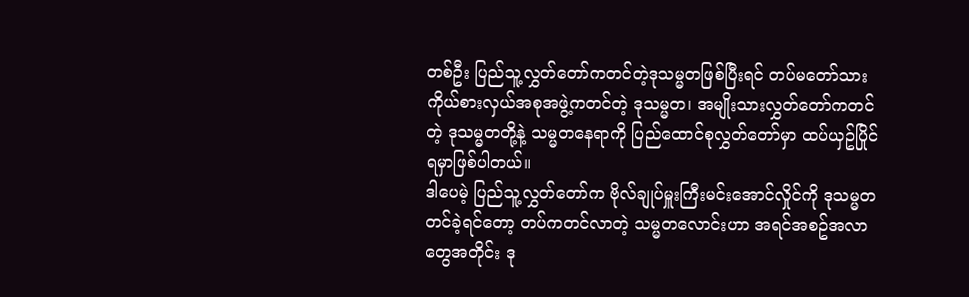တစ်ဦး ပြည်သူ့လွှတ်တော်ကတင်တဲ့ဒုသမ္မတဖြစ်ပြီးရင် တပ်မတော်သားကိုယ်စားလှယ်အစုအဖွဲ့ကတင်တဲ့ ဒုသမ္မတ၊ အမျိုးသားလွှတ်တော်ကတင်တဲ့ ဒုသမ္မတတို့နဲ့ သမ္မတနေရာကို ပြည်ထောင်စုလွှတ်တော်မှာ ထပ်ယှဥ်ပြိုင်ရမှာဖြစ်ပါတယ်။
ဒါပေမဲ့ ပြည်သူ့လွှတ်တော်က ဗိုလ်ချုပ်မှူးကြီးမင်းအောင်လှိုင်ကို ဒုသမ္မတတင်ခဲ့ရင်တော့ တပ်ကတင်လာတဲ့ သမ္မတလောင်းဟာ အရင်အစဥ်အလာတွေအတိုင်း ဒု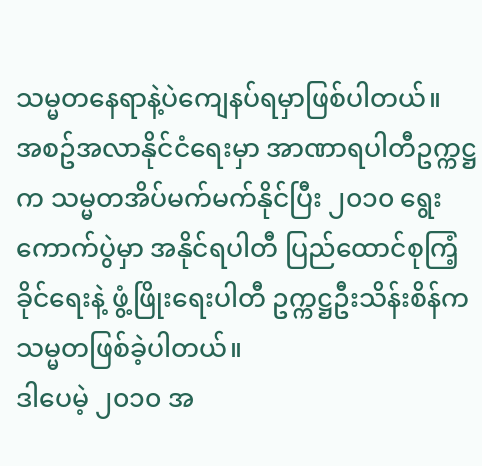သမ္မတနေရာနဲ့ပဲကျေနပ်ရမှာဖြစ်ပါတယ်။
အစဥ်အလာနိုင်ငံရေးမှာ အာဏာရပါတီဥက္ကဋ္ဌက သမ္မတအိပ်မက်မက်နိုင်ပြီး ၂၀၁၀ ရွေးကောက်ပွဲမှာ အနိုင်ရပါတီ ပြည်ထောင်စုကြံ့ခိုင်ရေးနဲ့ ဖွံ့ဖြိုးရေးပါတီ ဥက္ကဋ္ဌဦးသိန်းစိန်က သမ္မတဖြစ်ခဲ့ပါတယ်။
ဒါပေမဲ့ ၂၀၁၀ အ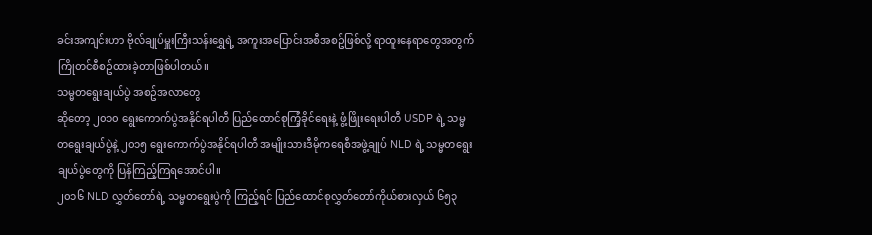ခင်းအကျင်းဟာ ဗိုလ်ချုပ်မှူးကြီးသန်းရွှေရဲ့ အကူးအပြောင်းအစီအစဥ်ဖြစ်လို့ ရာထူးနေရာတွေအတွက် ကြိုတင်စီစဥ်ထားခဲ့တာဖြစ်ပါတယ်။
သမ္မတရွေးချယ်ပွဲ အစဥ်အလာတွေ
ဆိုတော့ ၂၀၁၀ ရွေးကောက်ပွဲအနိုင်ရပါတီ ပြည်ထောင်စုကြံ့ခိုင်ရေးနဲ့ ဖွံ့ဖြိုးရေးပါတီ USDP ရဲ့ သမ္မတရွေးချယ်ပွဲနဲ့ ၂၀၁၅ ရွေးကောက်ပွဲအနိုင်ရပါတီ အမျိုးသားဒီမိုကရေစီအဖွဲ့ချုပ် NLD ရဲ့ သမ္မတရွေးချယ်ပွဲတွေကို ပြန်ကြည့်ကြရအောင်ပါ။
၂၀၁၆ NLD လွှတ်တော်ရဲ့ သမ္မတရွေးပွဲကို ကြည့်ရင် ပြည်ထောင်စုလွှတ်တော်ကိုယ်စားလှယ် ၆၅၃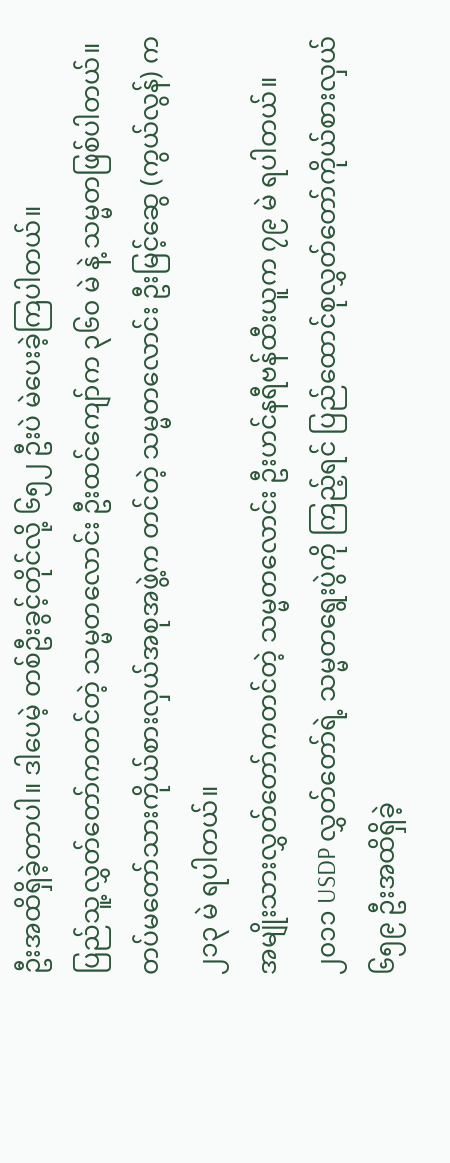ဦးအထိရှိခဲ့တာပါ။ ဒါပေမဲ့ တစ်ဦးခွင့်တိုင်လို့ ၆၅၂ ဦးပဲ မဲပေးခဲ့ကြပါတယ်။
ပြည်သူ့လွှတ်တော်ကတင်တဲ့ သမ္မတလောင်း ဦးထင်ကျော်က ၃၆၀ မဲ နဲ့ သမ္မတဖြစ်ပါတယ်။
တပ်မတော်သားကိုယ်စားလှယ်အစုအဖွဲ့က တင်တဲ့ သမ္မတလောင်း ဦးမြင့်ဆွေ (ကွယ်လွန်) က ၂၁၃ မဲ ရပါတယ်။
အမျိုးသားလွှတ်တော်ကတင်တဲ့ သမ္မတလောင်း ဦးဟင်နရီဗန်ထီးယူက ၇၉ မဲ ရပါတယ်။
၂၀၁၁ USDP လွှတ်တော်ရဲ့ သမ္မတရွေးပွဲကို ကြည့်ရင် ပြည်ထောင်စုလွှတ်တော်ကိုယ်စားလှယ် ၆၅၉ ဦးအထိရှိခဲ့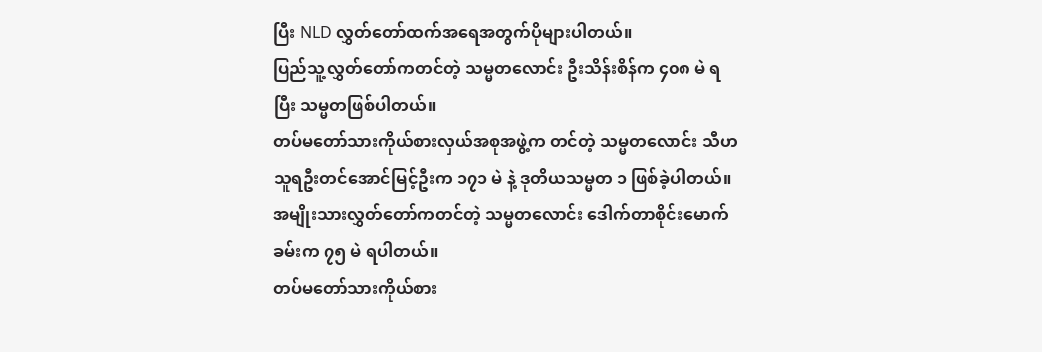ပြီး NLD လွှတ်တော်ထက်အရေအတွက်ပိုများပါတယ်။
ပြည်သူ့လွှတ်တော်ကတင်တဲ့ သမ္မတလောင်း ဦးသိန်းစိန်က ၄၀၈ မဲ ရပြီး သမ္မတဖြစ်ပါတယ်။
တပ်မတော်သားကိုယ်စားလှယ်အစုအဖွဲ့က တင်တဲ့ သမ္မတလောင်း သီဟသူရဦးတင်အောင်မြင့်ဦးက ၁၇၁ မဲ နဲ့ ဒုတိယသမ္မတ ၁ ဖြစ်ခဲ့ပါတယ်။
အမျိုးသားလွှတ်တော်ကတင်တဲ့ သမ္မတလောင်း ဒေါက်တာစိုင်းမောက်ခမ်းက ၇၅ မဲ ရပါတယ်။
တပ်မတော်သားကိုယ်စား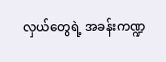လှယ်တွေရဲ့ အခန်းကဏ္ဍ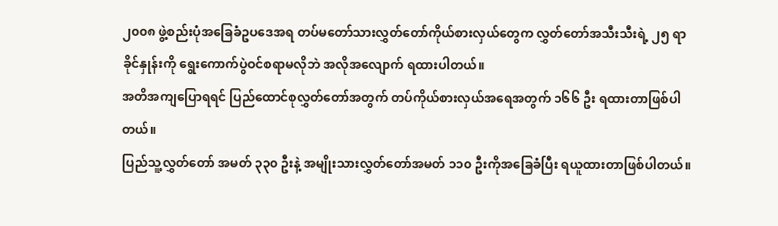၂၀၀၈ ဖွဲ့စည်းပုံအခြေခံဥပဒေအရ တပ်မတော်သားလွှတ်တော်ကိုယ်စားလှယ်တွေက လွှတ်တော်အသီးသီးရဲ့ ၂၅ ရာခိုင်နှုန်းကို ရွေးကောက်ပွဲဝင်စရာမလိုဘဲ အလိုအလျောက် ရထားပါတယ်။
အတိအကျပြောရရင် ပြည်ထောင်စုလွှတ်တော်အတွက် တပ်ကိုယ်စားလှယ်အရေအတွက် ၁၆၆ ဦး ရထားတာဖြစ်ပါတယ်။
ပြည်သူ့လွှတ်တော် အမတ် ၃၃၀ ဦးနဲ့ အမျိုးသားလွှတ်တော်အမတ် ၁၁၀ ဦးကိုအခြေခံပြီး ရယူထားတာဖြစ်ပါတယ်။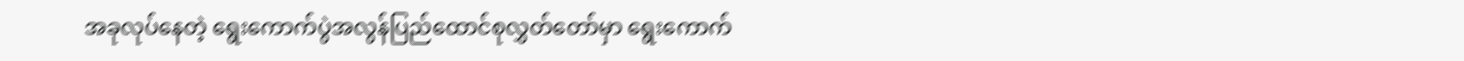အခုလုပ်နေတဲ့ ရွေးကောက်ပွဲအလွန်ပြည်ထောင်စုလွှတ်တော်မှာ ရွေးကောက်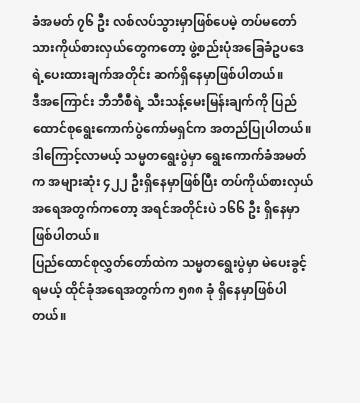ခံအမတ် ၇၆ ဦး လစ်လပ်သွားမှာဖြစ်ပေမဲ့ တပ်မတော်သားကိုယ်စားလှယ်တွေကတော့ ဖွဲ့စည်းပုံအခြေခံဥပဒေရဲ့ပေးထားချက်အတိုင်း ဆက်ရှိနေမှာဖြစ်ပါတယ်။
ဒီအကြောင်း ဘီဘီစီရဲ့ သီးသန့်မေးမြန်းချက်ကို ပြည်ထောင်စုရွေးကောက်ပွဲကော်မရှင်က အတည်ပြုပါတယ်။
ဒါကြောင့်လာမယ့် သမ္မတရွေးပွဲမှာ ရွေးကောက်ခံအမတ်က အများဆုံး ၄၂၂ ဦးရှိနေမှာဖြစ်ပြီး တပ်ကိုယ်စားလှယ်အရေအတွက်ကတော့ အရင်အတိုင်းပဲ ၁၆၆ ဦး ရှိနေမှာ ဖြစ်ပါတယ်။
ပြည်ထောင်စုလွှတ်တော်ထဲက သမ္မတရွေးပွဲမှာ မဲပေးခွင့်ရမယ့် ထိုင်ခုံအရေအတွက်က ၅၈၈ ခုံ ရှိနေမှာဖြစ်ပါတယ်။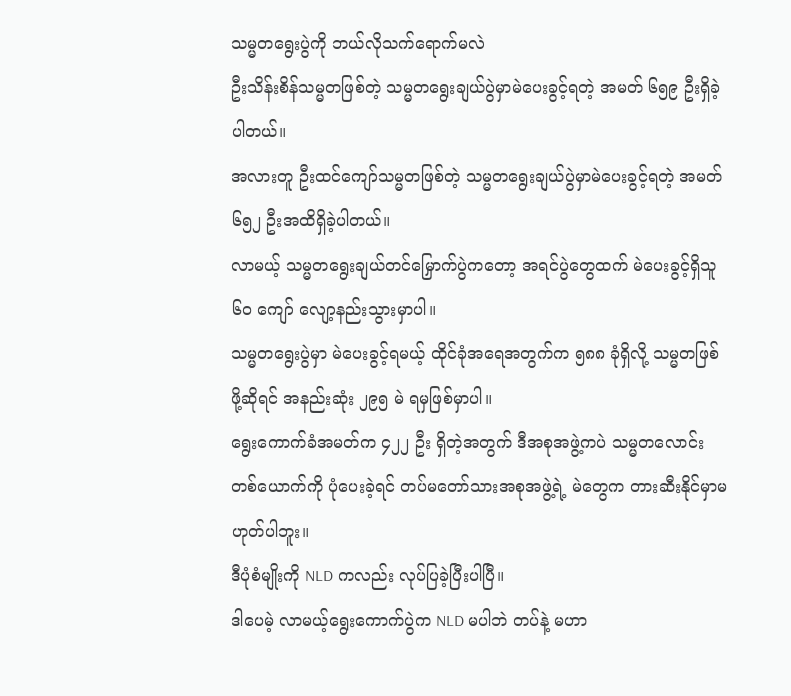သမ္မတရွေးပွဲကို ဘယ်လိုသက်ရောက်မလဲ
ဦးသိန်းစိန်သမ္မတဖြစ်တဲ့ သမ္မတရွေးချယ်ပွဲမှာမဲပေးခွင့်ရတဲ့ အမတ် ၆၅၉ ဦးရှိခဲ့ပါတယ်။
အလားတူ ဦးထင်ကျော်သမ္မတဖြစ်တဲ့ သမ္မတရွေးချယ်ပွဲမှာမဲပေးခွင့်ရတဲ့ အမတ် ၆၅၂ ဦးအထိရှိခဲ့ပါတယ်။
လာမယ့် သမ္မတရွေးချယ်တင်မြှောက်ပွဲကတော့ အရင်ပွဲတွေထက် မဲပေးခွင့်ရှိသူ ၆၀ ကျော် လျော့နည်းသွားမှာပါ။
သမ္မတရွေးပွဲမှာ မဲပေးခွင့်ရမယ့် ထိုင်ခုံအရေအတွက်က ၅၈၈ ခုံရှိလို့ သမ္မတဖြစ်ဖို့ဆိုရင် အနည်းဆုံး ၂၉၅ မဲ ရမှဖြစ်မှာပါ။
ရွေးကောက်ခံအမတ်က ၄၂၂ ဦး ရှိတဲ့အတွက် ဒီအစုအဖွဲ့ကပဲ သမ္မတလောင်းတစ်ယောက်ကို ပုံပေးခဲ့ရင် တပ်မတော်သားအစုအဖွဲ့ရဲ့ မဲတွေက တားဆီးနိုင်မှာမဟုတ်ပါဘူး။
ဒီပုံစံမျိုးကို NLD ကလည်း လုပ်ပြခဲ့ပြီးပါပြီ။
ဒါပေမဲ့ လာမယ့်ရွေးကောက်ပွဲက NLD မပါဘဲ တပ်နဲ့ မဟာ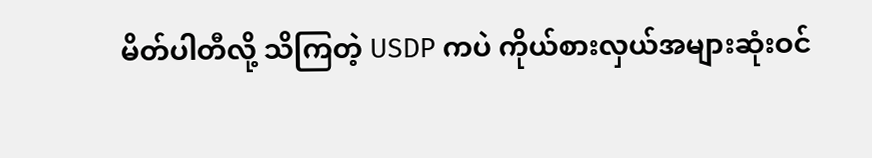မိတ်ပါတီလို့ သိကြတဲ့ USDP ကပဲ ကိုယ်စားလှယ်အများဆုံးဝင်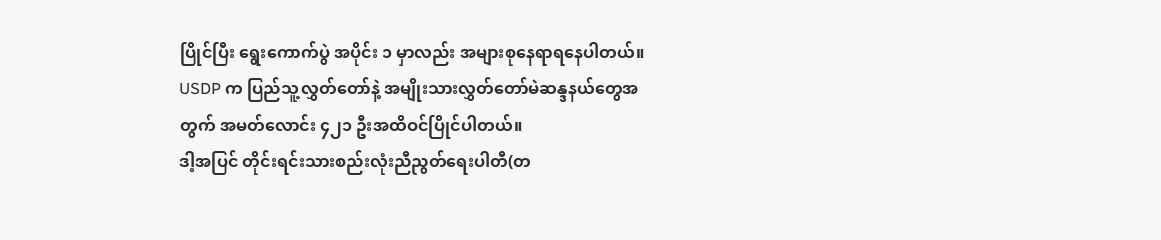ပြိုင်ပြီး ရွေးကောက်ပွဲ အပိုင်း ၁ မှာလည်း အများစုနေရာရနေပါတယ်။
USDP က ပြည်သူ့လွှတ်တော်နဲ့ အမျိုးသားလွှတ်တော်မဲဆန္ဒနယ်တွေအတွက် အမတ်လောင်း ၄၂၁ ဦးအထိဝင်ပြိုင်ပါတယ်။
ဒါ့အပြင် တိုင်းရင်းသားစည်းလုံးညီညွတ်ရေးပါတီ(တ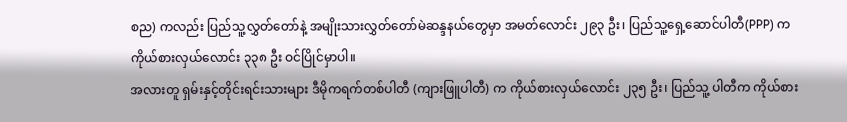စည) ကလည်း ပြည်သူ့လွှတ်တော်နဲ့ အမျိုးသားလွှတ်တော်မဲဆန္ဒနယ်တွေမှာ အမတ်လောင်း ၂၉၃ ဦး၊ ပြည်သူ့ရှေ့ဆောင်ပါတီ(PPP) က ကိုယ်စားလှယ်လောင်း ၃၃၈ ဦး ဝင်ပြိုင်မှာပါ။
အလားတူ ရှမ်းနှင့်တိုင်းရင်းသားများ ဒီမိုကရက်တစ်ပါတီ (ကျားဖြူပါတီ) က ကိုယ်စားလှယ်လောင်း ၂၃၅ ဦး၊ ပြည်သူ့ ပါတီက ကိုယ်စား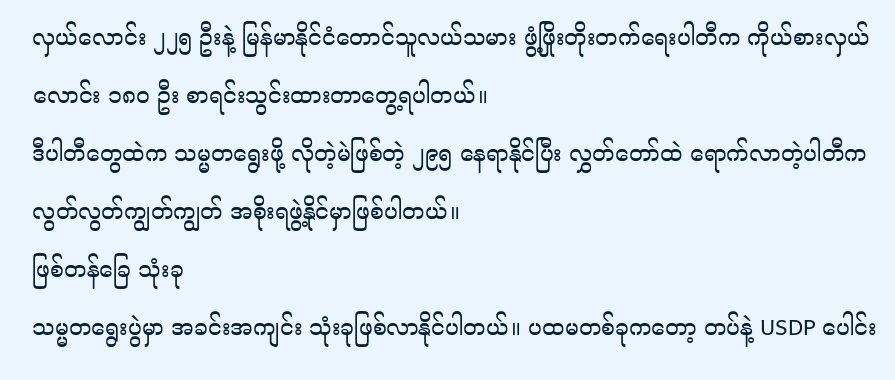လှယ်လောင်း ၂၂၅ ဦးနဲ့ မြန်မာနိုင်ငံတောင်သူလယ်သမား ဖွံ့ဖြိုးတိုးတက်ရေးပါတီက ကိုယ်စားလှယ်လောင်း ၁၈၀ ဦး စာရင်းသွင်းထားတာတွေ့ရပါတယ်။
ဒီပါတီတွေထဲက သမ္မတရွေးဖို့ လိုတဲ့မဲဖြစ်တဲ့ ၂၉၅ နေရာနိုင်ပြီး လွှတ်တော်ထဲ ရောက်လာတဲ့ပါတီက လွတ်လွတ်ကျွတ်ကျွတ် အစိုးရဖွဲ့နိုင်မှာဖြစ်ပါတယ်။
ဖြစ်တန်ခြေ သုံးခု
သမ္မတရွေးပွဲမှာ အခင်းအကျင်း သုံးခုဖြစ်လာနိုင်ပါတယ်။ ပထမတစ်ခုကတော့ တပ်နဲ့ USDP ပေါင်း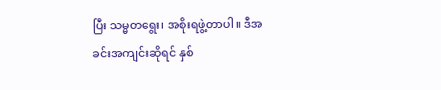ပြီး သမ္မတရွေး၊ အစိုးရဖွဲ့တာပါ။ ဒီအခင်းအကျင်းဆိုရင် နှစ်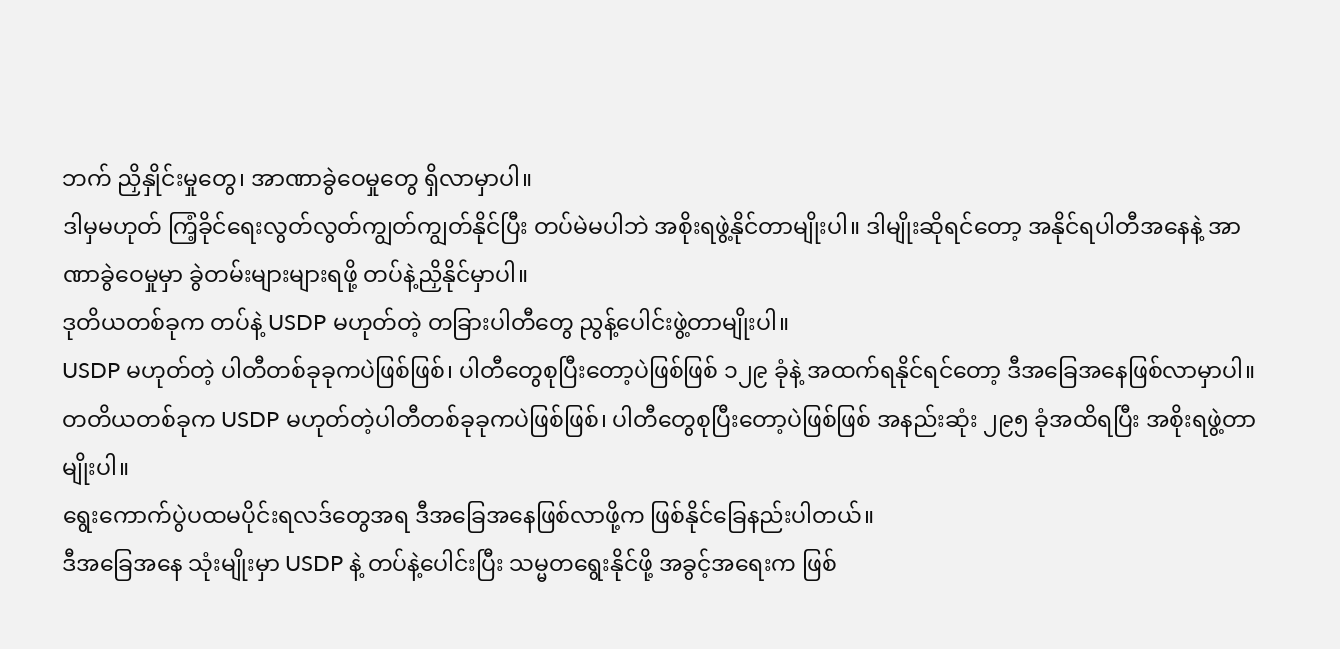ဘက် ညှိနှိုင်းမှုတွေ၊ အာဏာခွဲဝေမှုတွေ ရှိလာမှာပါ။
ဒါမှမဟုတ် ကြံ့ခိုင်ရေးလွတ်လွတ်ကျွတ်ကျွတ်နိုင်ပြီး တပ်မဲမပါဘဲ အစိုးရဖွဲ့နိုင်တာမျိုးပါ။ ဒါမျိုးဆိုရင်တော့ အနိုင်ရပါတီအနေနဲ့ အာဏာခွဲဝေမှုမှာ ခွဲတမ်းများများရဖို့ တပ်နဲ့ညှိနိုင်မှာပါ။
ဒုတိယတစ်ခုက တပ်နဲ့ USDP မဟုတ်တဲ့ တခြားပါတီတွေ ညွန့်ပေါင်းဖွဲ့တာမျိုးပါ။
USDP မဟုတ်တဲ့ ပါတီတစ်ခုခုကပဲဖြစ်ဖြစ်၊ ပါတီတွေစုပြီးတော့ပဲဖြစ်ဖြစ် ၁၂၉ ခုံနဲ့ အထက်ရနိုင်ရင်တော့ ဒီအခြေအနေဖြစ်လာမှာပါ။
တတိယတစ်ခုက USDP မဟုတ်တဲ့ပါတီတစ်ခုခုကပဲဖြစ်ဖြစ်၊ ပါတီတွေစုပြီးတော့ပဲဖြစ်ဖြစ် အနည်းဆုံး ၂၉၅ ခုံအထိရပြီး အစိုးရဖွဲ့တာမျိုးပါ။
ရွေးကောက်ပွဲပထမပိုင်းရလဒ်တွေအရ ဒီအခြေအနေဖြစ်လာဖို့က ဖြစ်နိုင်ခြေနည်းပါတယ်။
ဒီအခြေအနေ သုံးမျိုးမှာ USDP နဲ့ တပ်နဲ့ပေါင်းပြီး သမ္မတရွေးနိုင်ဖို့ အခွင့်အရေးက ဖြစ်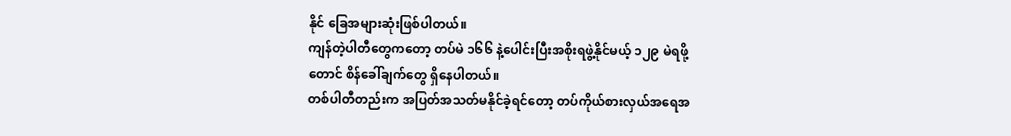နိုင် ခြေအများဆုံးဖြစ်ပါတယ်။
ကျန်တဲ့ပါတီတွေကတော့ တပ်မဲ ၁၆၆ နဲ့ပေါင်းပြီးအစိုးရဖွဲ့နိုင်မယ့် ၁၂၉ မဲရဖို့တောင် စိန်ခေါ်ချက်တွေ ရှိနေပါတယ်။
တစ်ပါတီတည်းက အပြတ်အသတ်မနိုင်ခဲ့ရင်တော့ တပ်ကိုယ်စားလှယ်အရေအ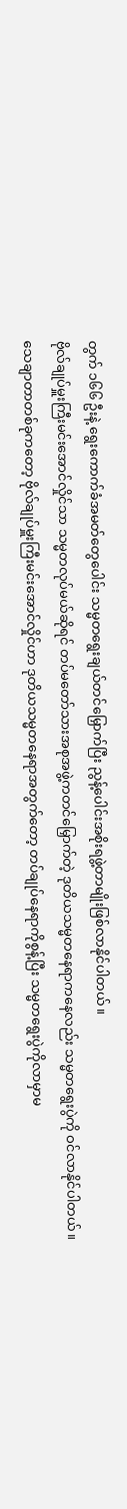တွက် ၁၆၆ ဦးနဲ့ ရွေးကောက်ခံအမတ်တွေပေါင်း သမ္မတရွေးချယ်တင်မြှောက်ပြီး ညွန့်ပေါင်းအစိုးရဖွဲ့တာမျိုးဖြစ်လာနိုင်ပါတယ်။
ဗိုလ်ချုပ်မှူးကြီးမင်းအောင်လှိုင်သာ သမ္မတလုပ်မယ်ဆိုရင် တပ်မတော်သားအစုအဖွဲ့ကတင်မြှောက်တဲ့ ဒုတိယသမ္မတနေရာကနေလည်း သမ္မတရွေးပွဲကို ဝင်လာနိုင်ပါတယ်။
သေချာတာတစ်ခုကတော့ ဗိုလ်ချုပ်မှူးကြီးမင်းအောင်လှိုင်ဟာ ဒုတိယသမ္မတနေရာအတွက်တော့ တပ်ချုပ်နေရာကိုစွန့်ပြီး သမ္မတရွေးပွဲကိုလာမှာမ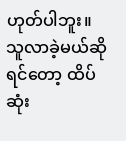ဟုတ်ပါဘူး။
သူလာခဲ့မယ်ဆိုရင်တော့ ထိပ်ဆုံး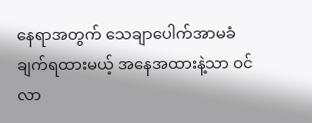နေရာအတွက် သေချာပေါက်အာမခံချက်ရထားမယ့် အနေအထားနဲ့သာ ဝင်လာ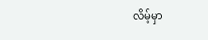လိမ့်မှာ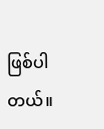ဖြစ်ပါတယ်။